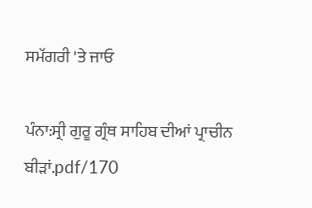ਸਮੱਗਰੀ 'ਤੇ ਜਾਓ

ਪੰਨਾ:ਸ੍ਰੀ ਗੁਰੂ ਗ੍ਰੰਥ ਸਾਹਿਬ ਦੀਆਂ ਪ੍ਰਾਚੀਨ ਬੀੜਾਂ.pdf/170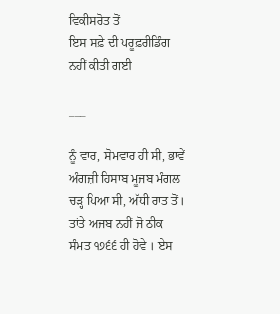ਵਿਕੀਸਰੋਤ ਤੋਂ
ਇਸ ਸਫ਼ੇ ਦੀ ਪਰੂਫ਼ਰੀਡਿੰਗ ਨਹੀਂ ਕੀਤੀ ਗਈ

___

ਨੂੰ ਵਾਰ, ਸੋਮਵਾਰ ਹੀ ਸੀ, ਭਾਵੇਂ ਅੰਗਜ਼ੀ ਹਿਸਾਬ ਮੂਜਬ ਮੰਗਲ ਚੜ੍ਹ ਪਿਆ ਸੀ, ਅੱਧੀ ਰਾਤ ਤੋਂ। ਤਾਂਤੇ ਅਜਬ ਨਹੀਂ ਜੋ ਠੀਕ ਸੰਮਤ ੧੭੬੬ ਹੀ ਹੋਵੇ । ਏਸ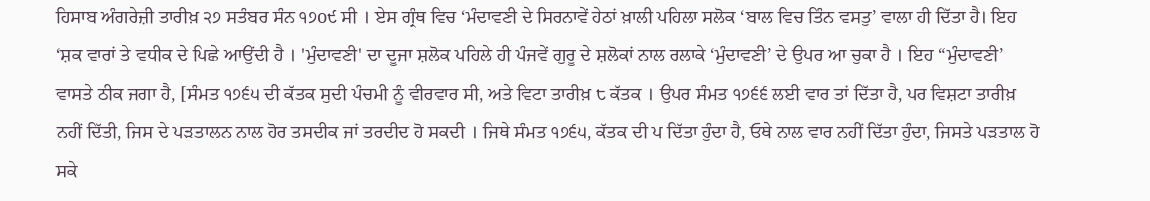ਹਿਸਾਬ ਅੰਗਰੇਜ਼ੀ ਤਾਰੀਖ਼ ੨੭ ਸਤੰਬਰ ਸੰਨ ੧੭o੯ ਸੀ । ਏਸ ਗ੍ਰੰਥ ਵਿਚ ‘ਮੰਦਾਵਣੀ ਦੇ ਸਿਰਨਾਵੇਂ ਹੇਠਾਂ ਖ਼ਾਲੀ ਪਹਿਲਾ ਸਲੋਕ ‘ਬਾਲ ਵਿਚ ਤਿੰਨ ਵਸਤੁ’ ਵਾਲਾ ਹੀ ਦਿੱਤਾ ਹੈ। ਇਹ ‘ਸ਼ਕ ਵਾਰਾਂ ਤੇ ਵਧੀਕ ਦੇ ਪਿਛੇ ਆਉਂਦੀ ਹੈ । 'ਮੁੰਦਾਵਣੀ' ਦਾ ਦੂਜਾ ਸ਼ਲੋਕ ਪਹਿਲੇ ਹੀ ਪੰਜਵੇਂ ਗੁਰੂ ਦੇ ਸ਼ਲੋਕਾਂ ਨਾਲ ਰਲਾਕੇ ‘ਮੁੰਦਾਵਣੀ’ ਦੇ ਉਪਰ ਆ ਚੁਕਾ ਹੈ । ਇਹ “ਮੁੰਦਾਵਣੀ’ ਵਾਸਤੇ ਠੀਕ ਜਗਾ ਹੈ, [ਸੰਮਤ ੧੭੬੫ ਦੀ ਕੱਤਕ ਸੁਦੀ ਪੰਚਮੀ ਨੂੰ ਵੀਰਵਾਰ ਸੀ, ਅਤੇ ਵਿਟਾ ਤਾਰੀਖ਼ ੮ ਕੱਤਕ । ਉਪਰ ਸੰਮਤ ੧੭੬੬ ਲਈ ਵਾਰ ਤਾਂ ਦਿੱਤਾ ਹੈ, ਪਰ ਵਿਸ਼ਟਾ ਤਾਰੀਖ਼ ਨਹੀਂ ਦਿੱਤੀ, ਜਿਸ ਦੇ ਪੜਤਾਲਨ ਨਾਲ ਹੋਰ ਤਸਦੀਕ ਜਾਂ ਤਰਦੀਦ ਹੋ ਸਕਦੀ । ਜਿਥੇ ਸੰਮਤ ੧੭੬੫, ਕੱਤਕ ਦੀ ਪ ਦਿੱਤਾ ਹੁੰਦਾ ਹੈ, ਓਥੇ ਨਾਲ ਵਾਰ ਨਹੀਂ ਦਿੱਤਾ ਹੁੰਦਾ, ਜਿਸਤੇ ਪੜਤਾਲ ਹੋ ਸਕੇ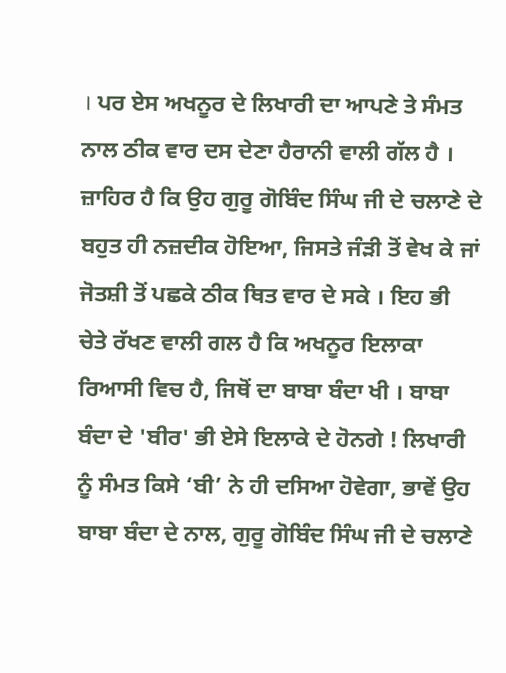। ਪਰ ਏਸ ਅਖਨੂਰ ਦੇ ਲਿਖਾਰੀ ਦਾ ਆਪਣੇ ਤੇ ਸੰਮਤ ਨਾਲ ਠੀਕ ਵਾਰ ਦਸ ਦੇਣਾ ਹੈਰਾਨੀ ਵਾਲੀ ਗੱਲ ਹੈ । ਜ਼ਾਹਿਰ ਹੈ ਕਿ ਉਹ ਗੁਰੂ ਗੋਬਿੰਦ ਸਿੰਘ ਜੀ ਦੇ ਚਲਾਣੇ ਦੇ ਬਹੁਤ ਹੀ ਨਜ਼ਦੀਕ ਹੋਇਆ, ਜਿਸਤੇ ਜੰੜੀ ਤੋਂ ਵੇਖ ਕੇ ਜਾਂ ਜੋਤਸ਼ੀ ਤੋਂ ਪਛਕੇ ਠੀਕ ਥਿਤ ਵਾਰ ਦੇ ਸਕੇ । ਇਹ ਭੀ ਚੇਤੇ ਰੱਖਣ ਵਾਲੀ ਗਲ ਹੈ ਕਿ ਅਖਨੂਰ ਇਲਾਕਾ ਰਿਆਸੀ ਵਿਚ ਹੈ, ਜਿਥੋਂ ਦਾ ਬਾਬਾ ਬੰਦਾ ਖੀ । ਬਾਬਾ ਬੰਦਾ ਦੇ 'ਬੀਰ' ਭੀ ਏਸੇ ਇਲਾਕੇ ਦੇ ਹੋਨਗੇ ! ਲਿਖਾਰੀ ਨੂੰ ਸੰਮਤ ਕਿਸੇ ‘ਬੀ’ ਨੇ ਹੀ ਦਸਿਆ ਹੋਵੇਗਾ, ਭਾਵੇਂ ਉਹ ਬਾਬਾ ਬੰਦਾ ਦੇ ਨਾਲ, ਗੁਰੂ ਗੋਬਿੰਦ ਸਿੰਘ ਜੀ ਦੇ ਚਲਾਣੇ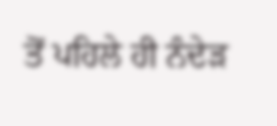ਤੋਂ ਪਹਿਲੇ ਹੀ ਨੰਦੇੜ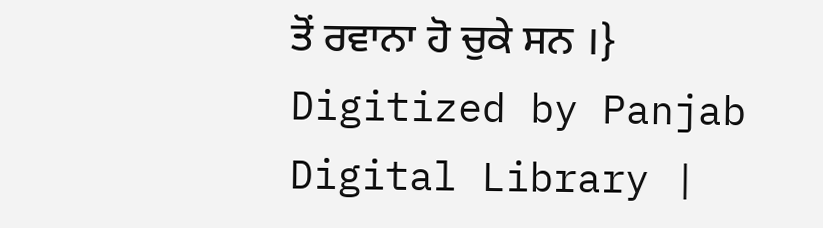ਤੋਂ ਰਵਾਨਾ ਹੋ ਚੁਕੇ ਸਨ ।} Digitized by Panjab Digital Library |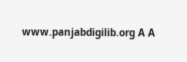www.panjabdigilib.org A A